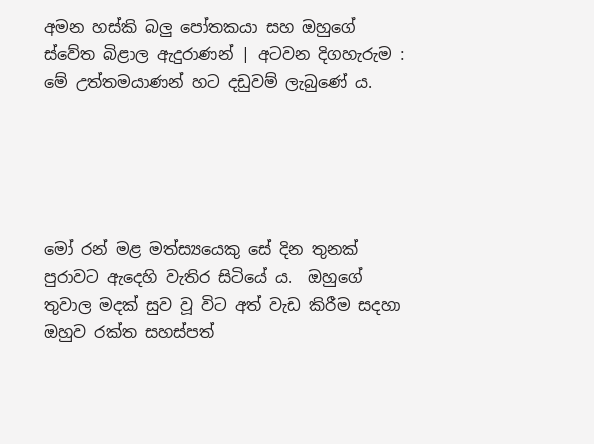අමන හස්කි බලු පෝතකයා සහ ඔහුගේ ස්වේත බිළාල ඇදුරාණන් | අටවන දිගහැරුම : මේ උත්තමයාණන් හට දඩුවම් ලැබුණේ ය.





මෝ රන් මළ මත්ස්‍යයෙකු සේ දින තුනක් පුරාවට ඇදෙහි වැතිර සිටියේ ය.  ඔහුගේ තුවාල මදක් සුව වූ විට අත් වැඩ කිරීම සදහා ඔහුව රක්ත සහස්පත්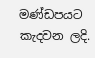මණ්ඩපයට කැදවන ලදි.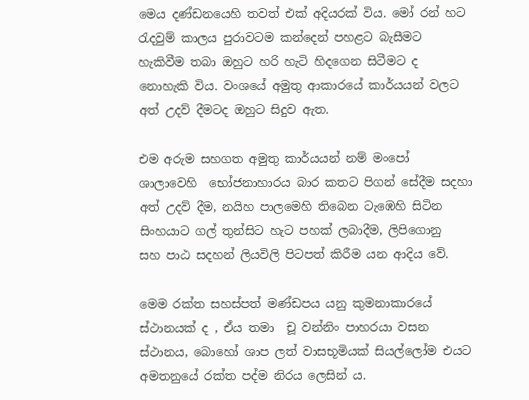මෙය දණ්ඩනයෙහි තවත් එක් අදියරක් විය. මෝ රන් හට රැදවුම් කාලය පුරාවටම කන්දෙන් පහළට බැසීමට හැකිවීම තබා ඔහුට හරි හැටි හිදගෙන සිටීමට ද නොහැකි විය. වංශයේ අමුතු ආකාරයේ කාර්යයන් වලට අත් උදව් දීමටද ඔහුට සිදුව ඇත.

එම අරුම සහගත අමුතු කාර්යයන් නම් මංපෝ ශාලාවෙහි  භෝජනාහාරය බාර කතට පිගන් සේදීම සදහා අත් උදව් දීම, නයිහ පාලමෙහි තිබෙන ටැඹෙහි සිටින සිංහයාට ගල් තුන්සිට හැට පහක් ලබාදීම, ලිපිගොනු  සහ පාඨ සදහන් ලියවිලි පිටපත් කිරීම යන ආදිය වේ.

මෙම රක්ත සහස්පත් මණ්ඩපය යනු කුමනාකාරයේ ස්ථානයක් ද , ඒය තමා  චූ වන්නිං පාහරයා වසන ස්ථානය, බොහෝ ශාප ලත් වාසභූමියක් සියල්ලෝම එයට අමතනුයේ රක්ත පද්ම නිරය ලෙසින් ය.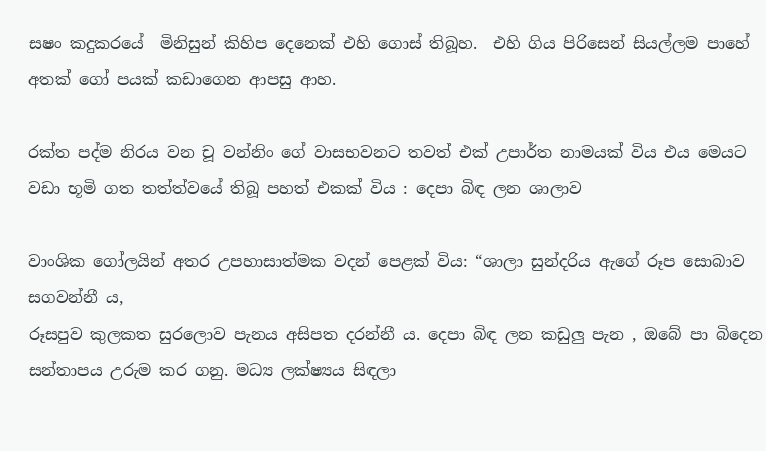සෂං කදුකරයේ  මිනිසුන් කිහිප දෙනෙක් එහි ගොස් තිබූහ.  එහි ගිය පිරිසෙන් සියල්ලම පාහේ අතක් ගෝ පයක් කඩාගෙන ආපසු ආහ.

රක්ත පද්ම නිරය වන චූ වන්නිං ගේ වාසභවනට තවත් එක් උපාර්ත නාමයක් විය එය මෙයට වඩා භූමි ගත තත්ත්වයේ තිබූ පහත් එකක් විය : දෙපා බිඳ ලන ශාලාව

වාංශික ගෝලයින් අතර උපහාසාත්මක වදන් පෙළක් විය: “ශාලා සුන්දරිය ඇගේ රූප සොබාව සගවන්නී ය,
රූසපුව කුලකත සුරලොව පැනය අසිපත දරන්නී ය. දෙපා බිඳ ලන කඩුලු පැන , ඔබේ පා බිදෙන සන්තාපය උරුම කර ගනු. මධ්‍ය ලක්ෂ්‍යය සිඳලා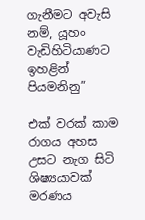ගැනීමට අවැසි නම්, යූහං වැඩිහිටියාණට ඉහළින් පියමනිනු”

එක් වරක් කාම රාගය අහස උසට නැග සිටි ශිෂ්‍යයාවක් මරණය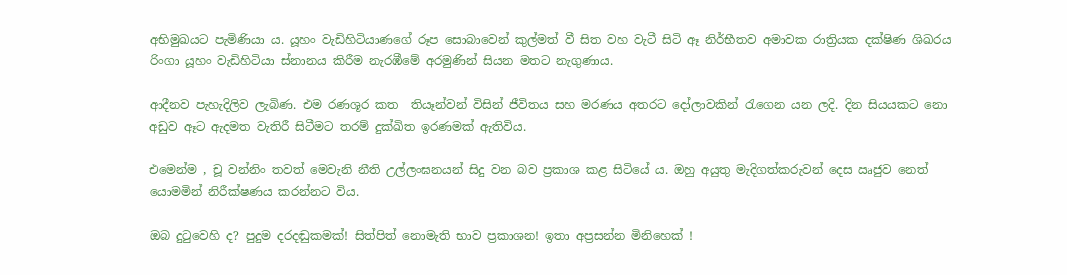අභිමුඛයට පැමිණියා ය. යූහං වැඩිහිටියාණගේ රූප සොබාවෙන් කුල්මත් වී සිත වහ වැටී සිටි ඈ නිර්භීතව අමාවක රාත්‍රියක දක්ෂිණ ශිඛරය රිංගා යූහං වැඩිහිටියා ස්නානය කිරීම නැරඹීමේ අරමුණින් සියන මතට නැගුණාය.

ආදීනව පැහැදිලිව ලැබිණ. එම රණශූර කත  තියෑන්වන් විසින් ජීවිතය සහ මරණය අතරට දෝලාවකින් රැගෙන යන ලදි. දින සියයකට නො අඩුව ඈට ඇදමත වැතිරී සිටීමට තරම් දුක්ඛිත ඉරණමක් ඇතිවිය.

එමෙන්ම , චූ වන්නිං තවත් මෙවැනි නීති උල්ලංඝනයන් සිදු වන බව ප්‍රකාශ කළ සිටියේ ය. ඔහු අයුතු මැදිගත්කරුවන් දෙස ඍජුව නෙත් යොමමින් නිරීක්ෂණය කරන්නට විය.

ඔබ දුටුවෙහි ද? පුදුම දරදඬුකමක්! සිත්පිත් නොමැති භාව ප්‍රකාශන! ඉතා අප්‍රසන්න මිනිහෙක් !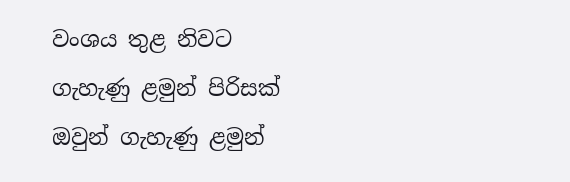වංශය තුළ නිවට ගැහැණු ළමුන් පිරිසක් ඔවුන් ගැහැණු ළමුන්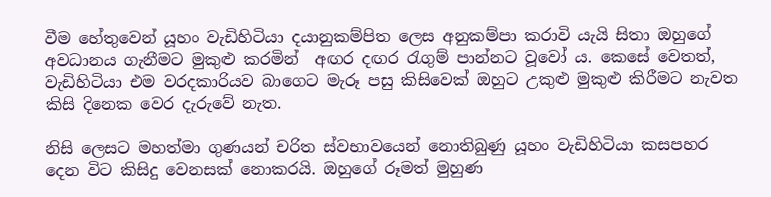වීම හේතුවෙන් යූහං වැඩිහිටියා දයානුකම්පිත ලෙස අනුකම්පා කරාවි යැයි සිතා ඔහුගේ අවධානය ගැනීමට මුකුළු කරමින්  අඟර දඟර රැගුම් පාන්නට වූවෝ ය. කෙසේ වෙතත්, වැඩිහිටියා එම වරදකාරියව බාගෙට මැරූ පසු කිසිවෙක් ඔහුට උකුළු මුකුළු කිරීමට නැවත  කිසි දිනෙක වෙර දැරුවේ නැත.

නිසි ලෙසට මහත්මා ගුණයන් චරිත ස්වභාවයෙන් නොතිබුණු යූහං වැඩිහිටියා කසපහර දෙන විට කිසිදු වෙනසක් නොකරයි. ඔහුගේ රූමත් මුහුණ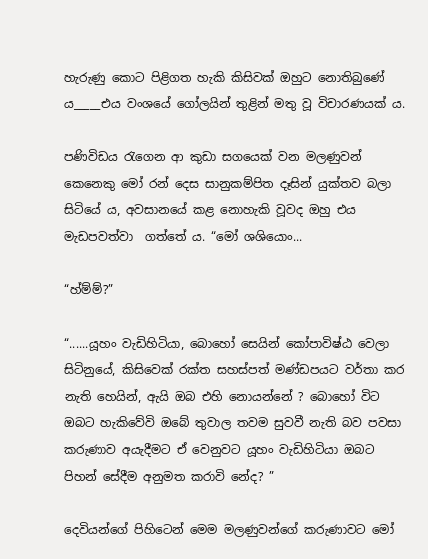හැරුණු කොට පිළිගත හැකි කිසිවක් ඔහුට නොතිබුණේ ය_____එය වංශයේ ගෝලයින් තුළින් මතු වූ විචාරණයක් ය.

පණිවිඩය රැගෙන ආ කුඩා සගයෙක් වන මලණුවන් කෙනෙකු මෝ රන් දෙස සානුකම්පිත දෑසින් යුක්තව බලා සිටියේ ය, අවසානයේ කළ නොහැකි වූවද ඔහු එය මැඩපවත්වා  ගත්තේ ය. “මෝ ශශියොං...

“හ්ම්ම්?”

“......යූහං වැඩිහිටියා, බොහෝ සෙයින් කෝපාවිෂ්ඨ වෙලා සිටිනුයේ, කිසිවෙක් රක්ත සහස්පත් මණ්ඩපයට වර්තා කර නැති හෙයින්, ඇයි ඔබ එහි නොයන්නේ ? බොහෝ විට ඔබට හැකිවේවි ඔබේ තුවාල තවම සුවවී නැති බව පවසා කරුණාව අයැදීමට ඒ වෙනුවට යූහං වැඩිහිටියා ඔබට පිහන් සේදීම අනුමත කරාවි නේද? ”

දෙවියන්ගේ පිහිටෙන් මෙම මලණුවන්ගේ කරුණාවට මෝ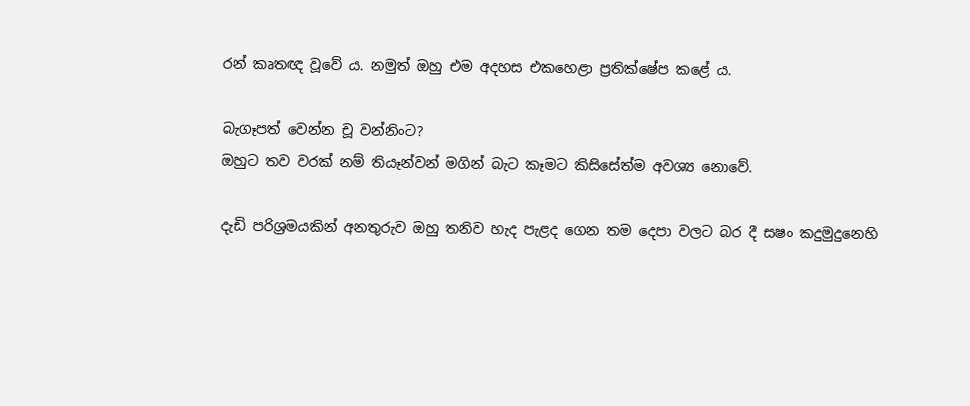රන් කෘතඥ වූවේ ය. නමුත් ඔහු එම අදහස එකහෙළා ප්‍රතික්ෂේප කළේ ය.

බැගෑපත් වෙන්න චූ වන්නිංට?
ඔහුට තව වරක් නම් තියෑන්වන් මගින් බැට කෑමට කිසිසේත්ම අවශ්‍ය නොවේ.

දැඩි පරිශ්‍රමයකින් අනතුරුව ඔහු තනිව හැද පැළද ගෙන තම දෙපා වලට බර දී සෂං කදුමුදුනෙහි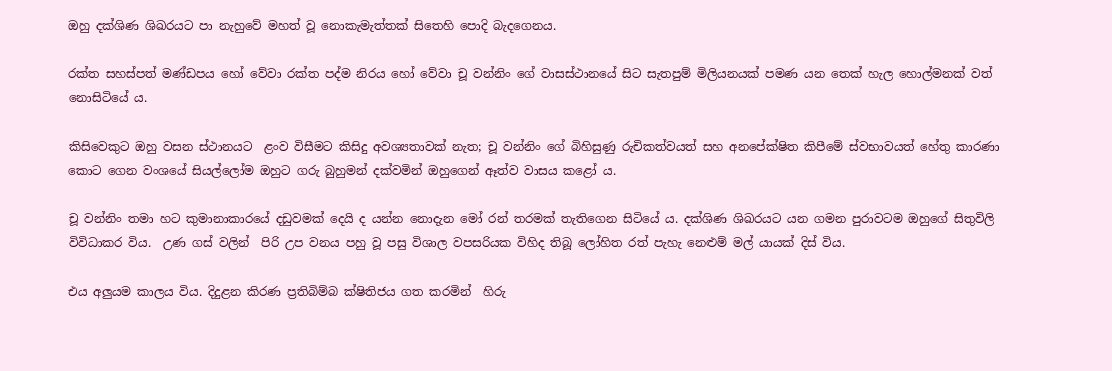ඔහු දක්ශිණ ශිඛරයට පා නැහුවේ මහත් වූ නොකැමැත්තක් සිතෙහි පොදි බැදගෙනය.

රක්ත සහස්පත් මණ්ඩපය හෝ වේවා රක්ත පද්ම නිරය හෝ වේවා චූ වන්නිං ගේ වාසස්ථානයේ සිට සැතපුම් මිලියනයක් පමණ යන තෙක් හැල හොල්මනක් වත් නොසිටියේ ය.

කිසිවෙකුට ඔහු වසන ස්ථානයට  ළංව විසීමට කිසිදු අවශ්‍යතාවක් නැත; චූ වන්නිං ගේ බිහිසුණු රුචිකත්වයත් සහ අනපේක්ෂිත කිපීමේ ස්වභාවයත් හේතු කාරණා කොට ගෙන වංශයේ සියල්ලෝම ඔහුට ගරු බුහුමන් දක්වමින් ඔහුගෙන් ඈත්ව වාසය කළෝ ය.

චූ වන්නිං තමා හට කුමානාකාරයේ දඩුවමක් දෙයි ද යන්න නොදැන මෝ රන් තරමක් තැතිගෙන සිටියේ ය. දක්ශිණ ශිඛරයට යන ගමන පුරාවටම ඔහුගේ සිතුවිලි විවිධාකර විය.  උණ ගස් වලින්  පිරි උප වනය පහු වූ පසු විශාල වපසරියක විහිද තිබූ ලෝහිත රත් පැහැ නෙළුම් මල් යායක් දිස් විය.

එය අලුයම කාලය විය. දිදුළන කිරණ ප්‍රතිබිම්බ ක්ෂිතිජය ගත කරමින්  හිරු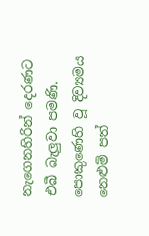නැගෙනහිරින් දෙරණට එබී බැලුවා පමණි. පොකුණෙහි වූ දිව්‍යමය නෙළුම් පත්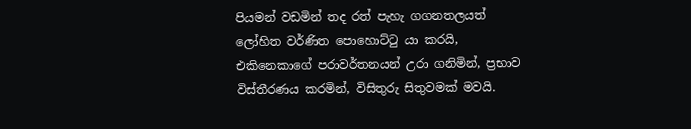පියමන් වඩමින් තද රත් පැහැ ගගනතලයත් ලෝහිත වර්ණිත පොහොට්ටු යා කරයි, එකිනෙකාගේ පරාවර්තනයන් උරා ගනිමින්, ප්‍රභාව විස්තීරණය කරමින්, විසිතුරු සිතුවමක් මවයි.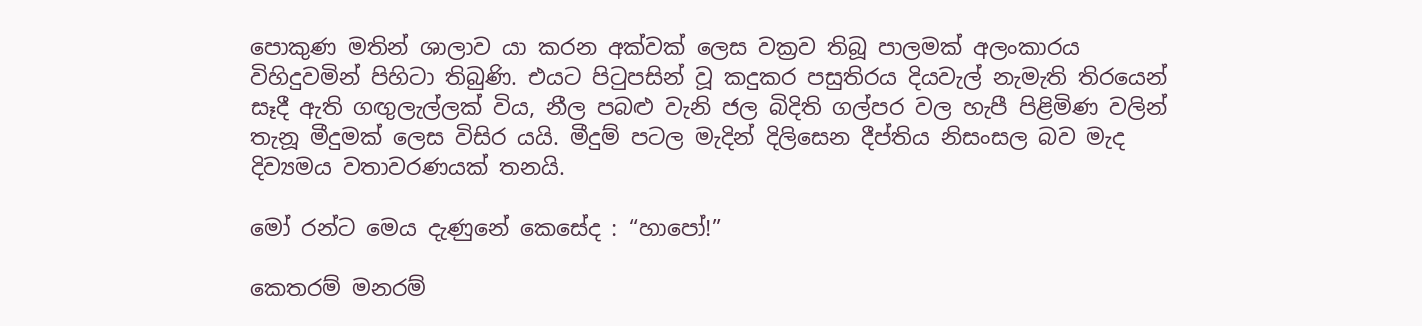පොකුණ මතින් ශාලාව යා කරන අක්වක් ලෙස වක්‍රව තිබූ පාලමක් අලංකාරය විහිදුවමින් පිහිටා තිබුණි. එයට පිටුපසින් වූ කදුකර පසුතිරය දියවැල් නැමැති තිරයෙන් සෑදී ඇති ගඟුලැල්ලක් විය, නීල පබළු වැනි ජල බිදිති ගල්පර වල හැපී පිළිමිණ වලින් තැනූ මීදුමක් ලෙස විසිර යයි. මීදුම් පටල මැදින් දිලිසෙන දීප්තිය නිසංසල බව මැද දිව්‍යමය වතාවරණයක් තනයි.

මෝ රන්ට මෙය දැණුනේ කෙසේද : “හාපෝ!”

කෙතරම් මනරම්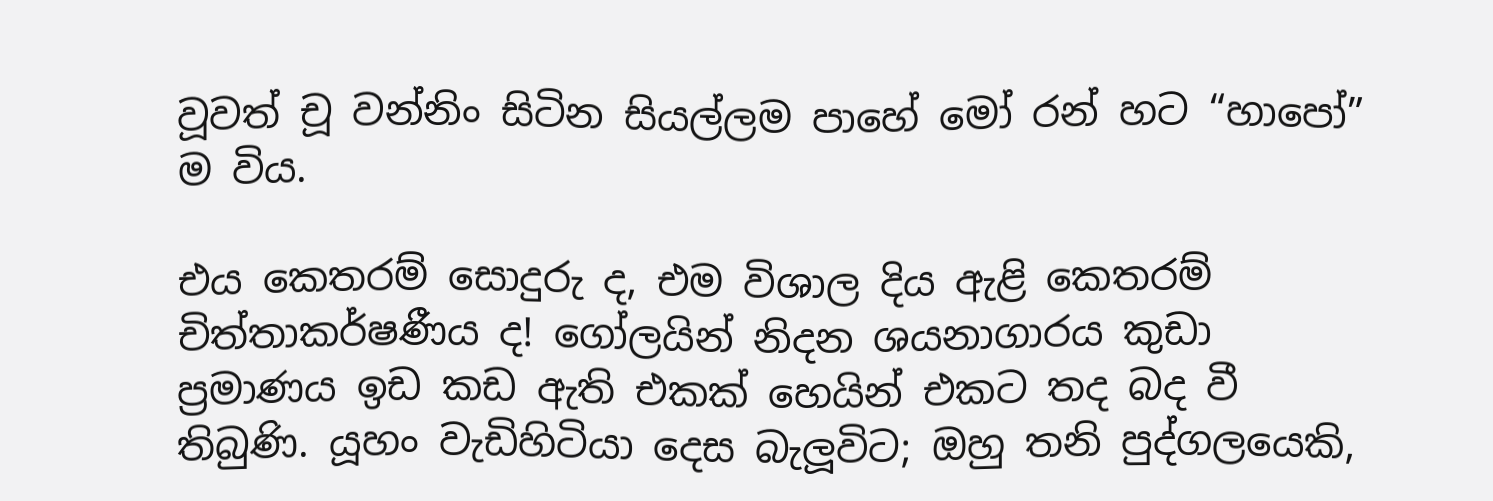වූවත් චූ වන්නිං සිටින සියල්ලම පාහේ මෝ රන් හට “හාපෝ” ම විය.

එය කෙතරම් සොදුරු ද, එම විශාල දිය ඇළි කෙතරම් චිත්තාකර්ෂණීය ද! ගෝලයින් නිදන ශයනාගාරය කුඩා ප්‍රමාණය ඉඩ කඩ ඇති එකක් හෙයින් එකට තද බද වී තිබුණි. යූහං වැඩිහිටියා දෙස බැලූවිට; ඔහු තනි පුද්ගලයෙකි,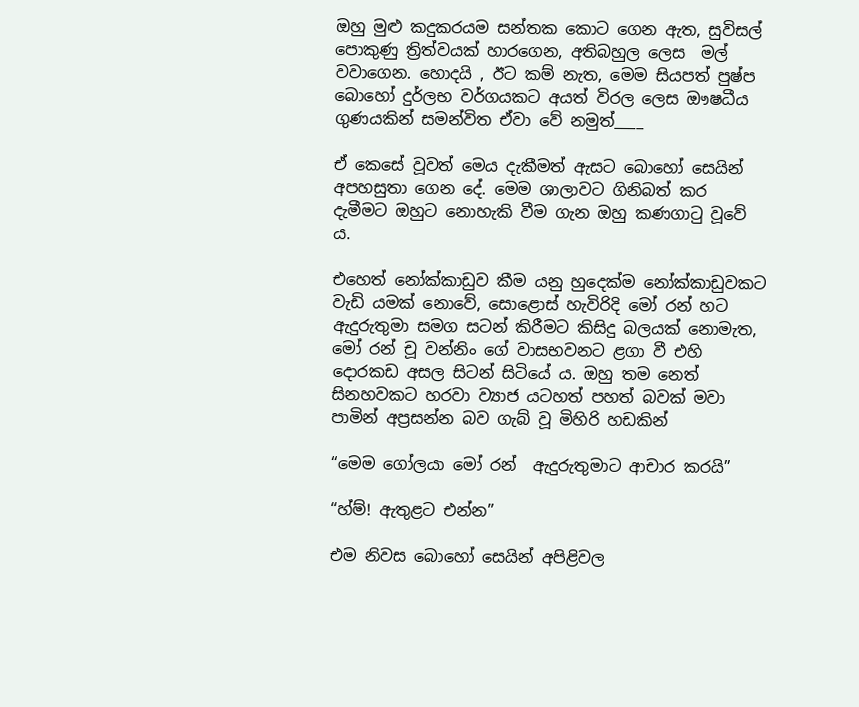ඔහු මුළු කදුකරයම සන්තක කොට ගෙන ඇත, සුවිසල් පොකුණු ත්‍රිත්වයක් හාරගෙන, අතිබහුල ලෙස  මල් වවාගෙන. හොදයි , ඊට කම් නැත, මෙම සියපත් පුෂ්ප බොහෝ දුර්ලභ වර්ගයකට අයත් විරල ලෙස ඖෂධීය ගුණයකින් සමන්විත ඒවා වේ නමුත්____

ඒ කෙසේ වූවත් මෙය දැකීමත් ඇසට බොහෝ සෙයින් අපහසුතා ගෙන දේ. මෙම ශාලාවට ගිනිබත් කර දැමීමට ඔහුට නොහැකි වීම ගැන ඔහු කණගාටු වූවේ ය.

එහෙත් නෝක්කාඩුව කීම යනු හුදෙක්ම නෝක්කාඩුවකට වැඩි යමක් නොවේ, සොළොස් හැවිරිදි මෝ රන් හට ඇදුරුතුමා සමග සටන් කිරීමට කිසිදු බලයක් නොමැත, මෝ රන් චූ වන්නිං ගේ වාසභවනට ළගා වී එහි දොරකඩ අසල සිටන් සිටියේ ය. ඔහු තම නෙත් සිනහවකට හරවා ව්‍යාජ යටහත් පහත් බවක් මවා පාමින් අප්‍රසන්න බව ගැබ් වූ මිහිරි හඩකින්

“මෙම ගෝලයා මෝ රන්  ඇදුරුතුමාට ආචාර කරයි”

“හ්ම්! ඇතුළට එන්න”

එම නිවස බොහෝ සෙයින් අපිළිවල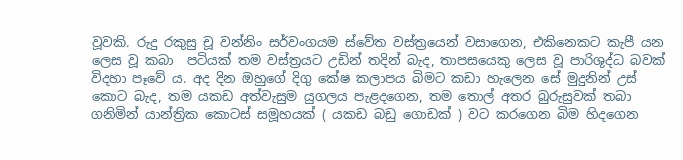වූවකි. රුදු රකුසු චූ වන්නිං සර්වංගයම ස්වේත වස්ත්‍රයෙන් වසාගෙන, එකිනෙකට කැපී යන ලෙස වූ කබා  පටියක් තම වස්ත්‍රයට උඩින් තදින් බැද, තාපසයෙකු ලෙස වූ පාරිශුද්ධ බවක් විදහා පෑවේ ය. අද දින ඔහුගේ දිගු කේෂ කලාපය බිමට කඩා හැලෙන සේ මුදුනින් උස් කොට බැද, තම යකඩ අත්වැසුම යුගලය පැළදගෙන, තම තොල් අතර බුරුසුවක් තබා ගනිමින් යාන්ත්‍රික කොටස් සමූහයක් ( යකඩ බඩු ගොඩක් ) වට කරගෙන බිම හිදගෙන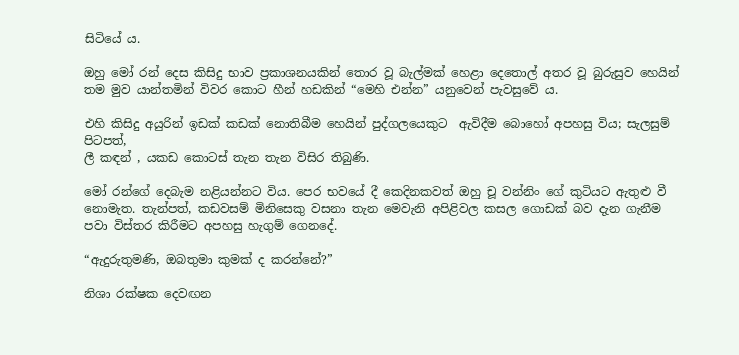සිටියේ ය.

ඔහු මෝ රන් දෙස කිසිදු භාව ප්‍රකාශනයකින් තොර වූ බැල්මක් හෙළා දෙතොල් අතර වූ බුරුසුව හෙයින්  තම මුව යාන්තමින් විවර කොට හීන් හඩකින් “මෙහි එන්න” යනුවෙන් පැවසුවේ ය.

එහි කිසිදු අයුරින් ඉඩක් කඩක් නොතිබීම හෙයින් පුද්ගලයෙකුට  ඇවිදීම බොහෝ අපහසු විය; සැලසුම් පිටපත්,
ලී කඳන් , යකඩ කොටස් තැන තැන විසිර තිබුණි.

මෝ රන්ගේ දෙබැම නළියන්නට විය. පෙර භවයේ දී කෙදිනකවත් ඔහු චූ වන්නිං ගේ කුටියට ඇතුළු වී නොමැත. තැන්පත්, කඩවසම් මිනිසෙකු වසනා තැන මෙවැනි අපිළිවල කසල ගොඩක් බව දැන ගැනීම පවා විස්තර කිරීමට අපහසු හැගුම් ගෙනදේ.

“ඇදුරුතුමණි, ඔබතුමා කුමක් ද කරන්නේ?”

නිශා රක්ෂක දෙවඟන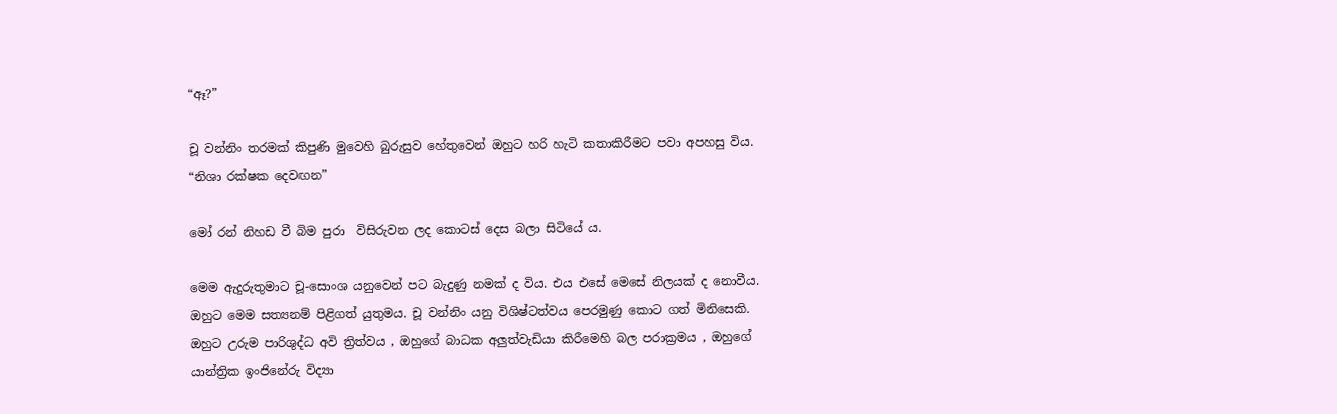“ඈ?”

චූ වන්නිං තරමක් කිපුණි මුවෙහි බුරුසුව හේතුවෙන් ඔහුට හරි හැටි කතාකිරීමට පවා අපහසු විය. “නිශා රක්ෂක දෙවඟන”

මෝ රන් නිහඩ වී බිම පුරා  විසිරුවන ලද කොටස් දෙස බලා සිටියේ ය.

මෙම ඇදුරුතුමාට චූ-සොංශ යනුවෙන් පට බැදුණු නමක් ද විය. එය එසේ මෙසේ නිලයක් ද නොවීය. ඔහුට මෙම සත්‍යනම් පිළිගත් යුතුමය. චූ වන්නිං යනු විශිෂ්ටත්වය පෙරමුණු කොට ගත් මිනිසෙකි. ඔහුට උරුම පාරිශුද්ධ අවි ත්‍රිත්වය , ඔහුගේ බාධක අලුත්වැඩියා කිරීමෙහි බල පරාක්‍රමය , ඔහුගේ යාන්ත්‍රික ඉංජිනේරු විද්‍යා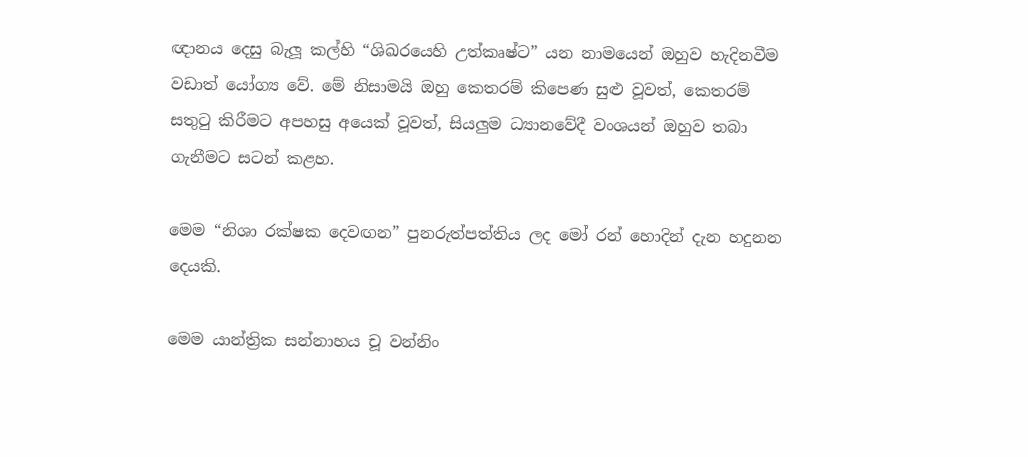ඥානය දෙසු බැලූ කල්හි “ශිඛරයෙහි උත්කෘෂ්ට” යන නාමයෙන් ඔහුව හැදිනවීම වඩාත් යෝග්‍ය වේ. මේ නිසාමයි ඔහු කෙතරම් කිපෙණ සුළු වූවත්, කෙතරම්  සතුටු කිරීමට අපහසු අයෙක් වූවත්, සියලුම ධ්‍යානවේදී වංශයන් ඔහුව තබා ගැනීමට සටන් කළහ.

මෙම “නිශා රක්ෂක දෙවඟන” පුනරුත්පත්තිය ලද මෝ රන් හොදින් දැන හදුනන දෙයකි.

මෙම යාන්ත්‍රික සන්නාහය චූ වන්නිං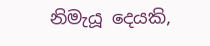නිමැයූ දෙයකි,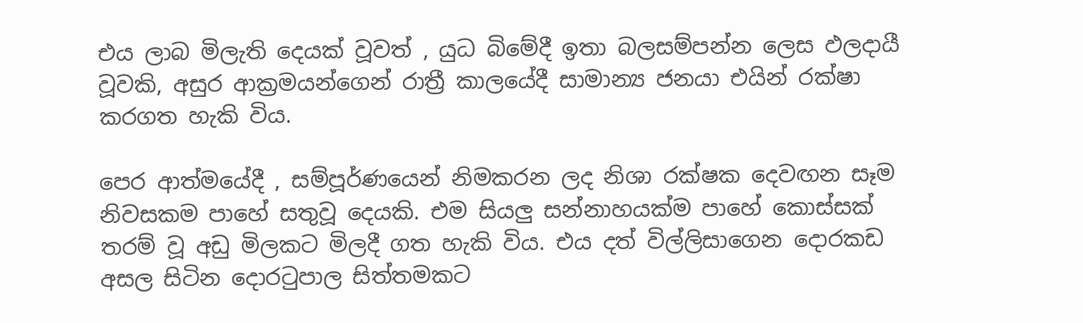එය ලාබ මිලැති දෙයක් වූවත් , යුධ බිමේදී ඉතා බලසම්පන්න ලෙස ඵලදායී වූවකි, අසුර ආක්‍රමයන්ගෙන් රාත්‍රී කාලයේදී සාමාන්‍ය ජනයා එයින් රක්ෂා කරගත හැකි විය.

පෙර ආත්මයේදී , සම්පූර්ණයෙන් නිමකරන ලද නිශා රක්ෂක දෙවඟන සෑම නිවසකම පාහේ සතුවූ දෙයකි. එම සියලු සන්නාහයක්ම පාහේ කොස්සක් තරම් වූ අඩු මිලකට මිලදී ගත හැකි විය. එය දත් විල්ලිසාගෙන දොරකඩ අසල සිටින දොරටුපාල සිත්තමකට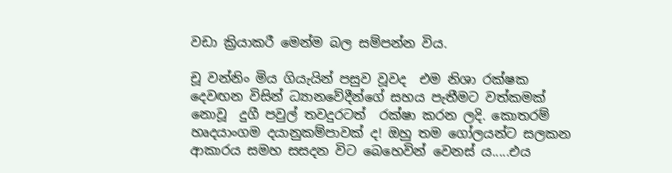වඩා ක්‍රියාකරී මෙන්ම බල සම්පන්න විය.

චූ වන්නිං මිය ගියැයින් පසුව වූවද  එම නිශා රක්ෂක දෙවඟන විසින් ධ්‍යානවේදීන්ගේ සහය පැතීමට වත්කමක් නොවූ  දුගී පවුල් තවදුරටත්  රක්ෂා කරන ලදි. කොතරම්  හෘදයාංගම දයානුකම්පාවක් ද! ඔහු තම ගෝලයන්ට සලකන ආකාරය සමහ සසදන විට බෙහෙවින් වෙනස් ය.....එය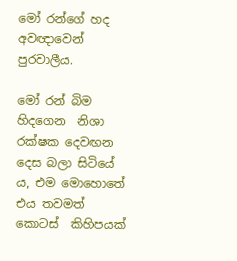මෝ රන්ගේ හද අවඥාවෙන් පුරවාලීය.

මෝ රන් බිම හිදගෙන  නිශා රක්ෂක දෙවඟන දෙස බලා සිටියේ ය, එම මොහොතේ එය තවමත් කොටස්  කිහිපයක්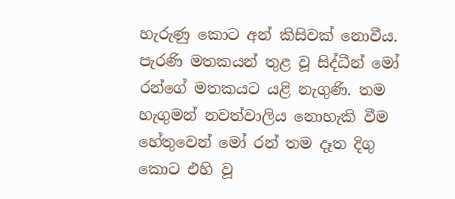හැරුණු කොට අන් කිසිවක් නොවීය. පැරණි මතකයන් තුළ වූ සිද්ධීන් මෝ රන්ගේ මතකයට යළි නැගුණි. තම හැගුමන් නවත්වාලිය නොහැකි වීම හේතුවෙන් මෝ රන් තම දෑත දිගු කොට එහි වූ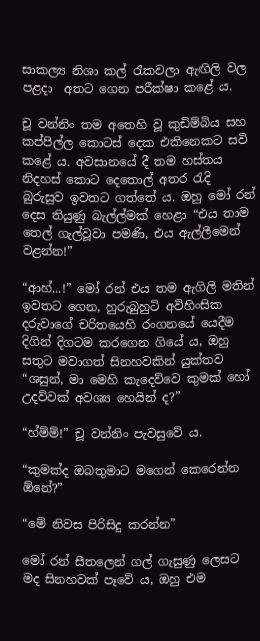සාකල්‍ය නිශා කල් රැකවලා ඇඟිලි වල පළදා  අතට ගෙන පරීක්ෂා කළේ ය.

චූ වන්නිං තම අතෙහි වූ කුඩිම්බිය සහ කප්පිල්ල කොටස් දෙක එකිනෙකට සවි කළේ ය. අවසානයේ දී තම හස්තය නිදහස් කොට දෙතොල් අතර රැදි බුරුසුව ඉවතට ගත්තේ ය. ඔහු මෝ රන් දෙස තියුණු බැල්ල්මක් හෙළා “එය තාම තෙල් ගැල්වූවා පමණි, එය ඇල්ලීමෙන් වළන්න!”

“ආහ්...!” මෝ රන් එය තම ඇගිලි මතින් ඉවතට ගෙන, හුරුබුහුටි අවිහිංසික දරුවාගේ චරිතයෙහි රංගනයේ යෙදීම දිගින් දිගටම කරගෙන ගියේ ය, ඔහු සතුට මවාගත් සිනහවකින් යුක්තව “ශසුන්, මා මෙහි කැදෙව්වෙ කුමක් හෝ උදව්වක් අවශ්‍ය හෙයින් ද?”

“හ්ම්ම්!” චූ වන්නිං පැවසුවේ ය.

“කුමක්ද ඔබතුමාට මගෙන් කෙරෙන්න ඕනේ?”

“මේ නිවස පිරිසිදු කරන්න”

මෝ රන් සීතලෙන් ගල් ගැසුණු ලෙසට මද සිනහවක් පෑවේ ය, ඔහු එම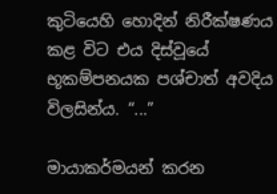කුටියෙහි හොදින් නිරීක්ෂණය කළ විට එය දිස්වූයේ භූකම්පනයක පශ්චාත් අවදිය විලසින්ය. “...”

මායාකර්මයන් කරන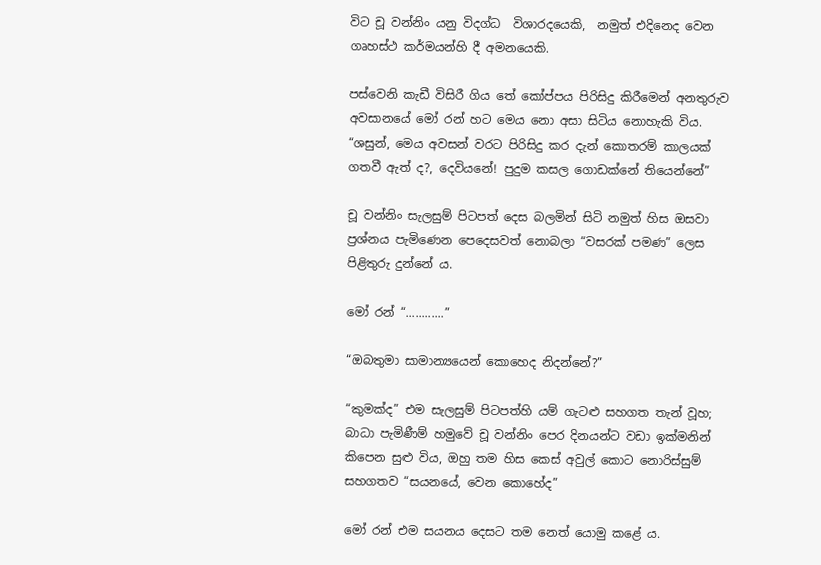විට චූ වන්නිං යනු විදග්ධ  විශාරදයෙකි,  නමුත් එදිනෙද වෙන ගෘහස්ථ කර්මයන්හි දී අමනයෙකි.

පස්වෙනි කැඩී විසිරී ගිය තේ කෝප්පය පිරිසිදු කිරීමෙන් අනතුරුව අවසානයේ මෝ රන් හට මෙය නො අසා සිටිය නොහැකි විය. “ශසුන්, මෙය අවසන් වරට පිරිසිදු කර දැන් කොතරම් කාලයක් ගතවී ඇත් ද?, දෙවියනේ! පුදුම කසල ගොඩක්නේ තියෙන්නේ”

චූ වන්නිං සැලසුම් පිටපත් දෙස බලමින් සිටි නමුත් හිස ඔසවා ප්‍රශ්නය පැමිණෙන පෙදෙසවත් නොබලා “වසරක් පමණ” ලෙස පිළිතුරු දුන්නේ ය.

මෝ රන් “............”

“ඔබතුමා සාමාන්‍යයෙන් කොහෙද නිදන්නේ?”

“කුමක්ද” එම සැලසුම් පිටපත්හි යම් ගැටළු සහගත තැන් වූහ; බාධා පැමිණීම් හමුවේ චූ වන්නිං පෙර දිනයන්ට වඩා ඉක්මනින් කිපෙන සුළු විය, ඔහු තම හිස කෙස් අවුල් කොට නොරිස්සුම් සහගතව “සයනයේ, වෙන කොහේද”

මෝ රන් එම සයනය දෙසට තම නෙත් යොමු කළේ ය.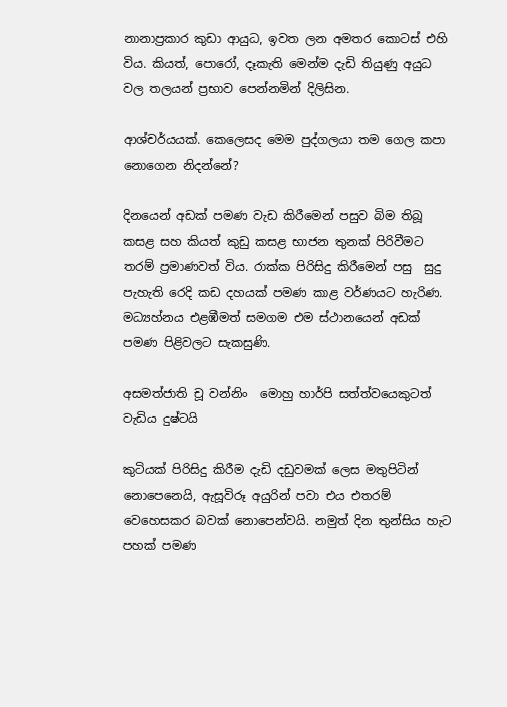නානාප්‍රකාර කුඩා ආයුධ, ඉවත ලන අමතර කොටස් එහි විය. කියත්, පොරෝ, දෑකැති මෙන්ම දැඩි තියුණු අයුධ වල තලයන් ප්‍රභාව පෙන්නමින් දිලිසින.

ආශ්චර්යයක්. කෙලෙසද මෙම පුද්ගලයා තම ගෙල කපා නොගෙන නිදන්නේ?

දිනයෙන් අඩක් පමණ වැඩ කිරීමෙන් පසුව බිම තිබූ කසළ සහ කියත් කුඩු කසළ භාජන තුනක් පිරිවීමට තරම් ප්‍රමාණවත් විය. රාක්ක පිරිසිදු කිරීමෙන් පසු  සුදු පැහැති රෙදි කඩ දහයක් පමණ කාළ වර්ණයට හැරිණ. මධ්‍යහ්නය එළඹීමත් සමගම එම ස්ථානයෙන් අඩක් පමණ පිළිවලට සැකසුණි.

අසමත්ජාති චූ වන්නිං  මොහු හාර්පි සත්ත්වයෙකුටත් වැඩිය දුෂ්ටයි

කුටියක් පිරිසිදු කිරීම දැඩි දඩුවමක් ලෙස මතුපිටින් නොපෙනෙයි, ඇසූවිරූ අයුරින් පවා එය එතරම්  වෙහෙසකර බවක් නොපෙන්වයි. නමුත් දින තුන්සිය හැට පහක් පමණ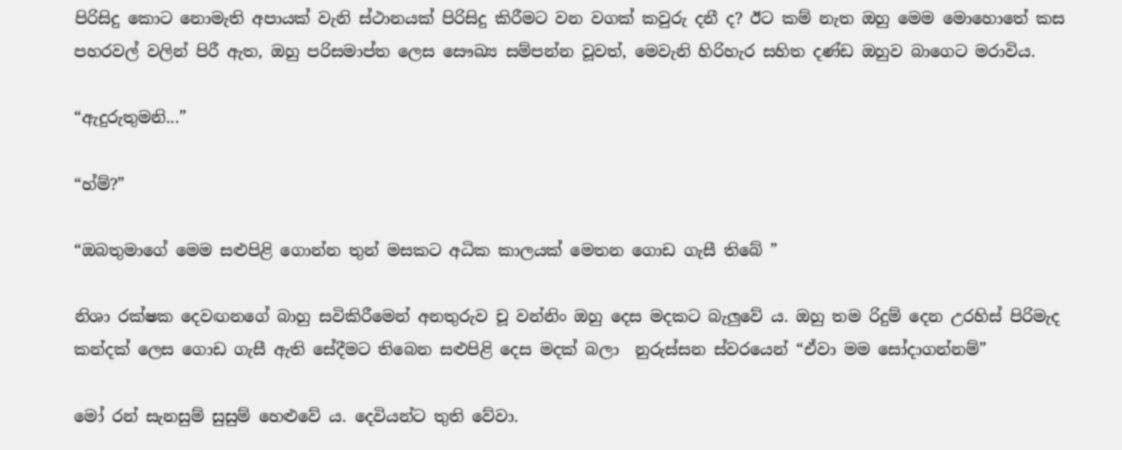පිරිසිදු කොට නොමැති අපායක් වැනි ස්ථානයක් පිරිසිදු කිරීමට වන වගක් කවුරු දනී ද? ඊට කම් නැත ඔහු මෙම මොහොතේ කස පහරවල් වලින් පිරී ඇත, ඔහු පරිසමාප්ත ලෙස සෞඛ්‍ය සම්පන්න වූවත්, මෙවැනි හිරිහැර සහිත දණ්ඩ ඔහුව බාගෙට මරාවිය.

“ඇදුරුතුමනි...”

“හ්ම්?”

“ඔබතුමාගේ මෙම සළුපිළි ගොන්න තුන් මසකට අධික කාලයක් මෙතන ගොඩ ගැසී තිබේ ”

නිශා රක්ෂක දෙවඟනගේ බාහු සවිකිරීමෙන් අනතුරුව චූ වන්නිං ඔහු දෙස මදකට බැලුවේ ය. ඔහු තම රිදුම් දෙන උරහිස් පිරිමැද කන්දක් ලෙස ගොඩ ගැසී ඇති සේදීමට තිබෙන සළුපිළි දෙස මදක් බලා  නුරුස්සන ස්වරයෙන් “ඒවා මම සෝදාගන්නම්”

මෝ රන් සැනසුම් සුසුම් හෙළුවේ ය. දෙවියන්ට තුති වේවා.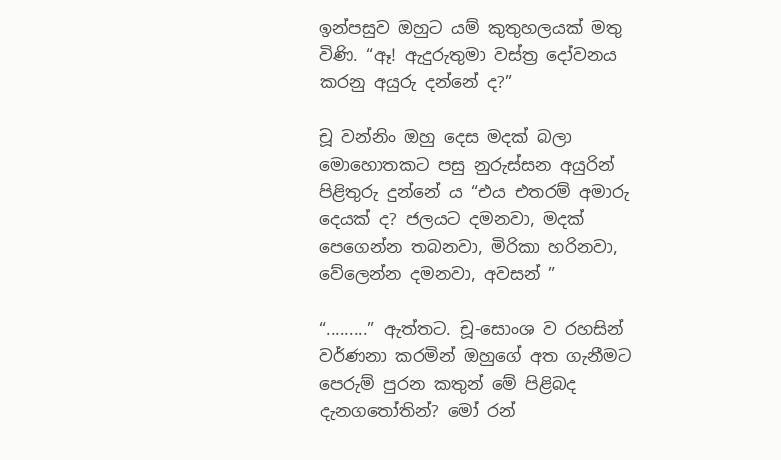ඉන්පසුව ඔහුට යම් කුතුහලයක් මතු විණි. “ඈ! ඇදුරුතුමා වස්ත්‍ර දෝවනය කරනු අයුරු දන්නේ ද?”

චූ වන්නිං ඔහු දෙස මදක් බලා මොහොතකට පසු නුරුස්සන අයුරින් පිළිතුරු දුන්නේ ය “එය එතරම් අමාරු දෙයක් ද? ජලයට දමනවා, මදක් පෙගෙන්න තබනවා, මිරිකා හරිනවා, වේලෙන්න දමනවා, අවසන් ”

“.........” ඇත්තට. චූ-සොංශ ව රහසින් වර්ණනා කරමින් ඔහුගේ අත ගැනීමට පෙරුම් පුරන කතුන් මේ පිළිබද දැනගතෝතින්? මෝ රන්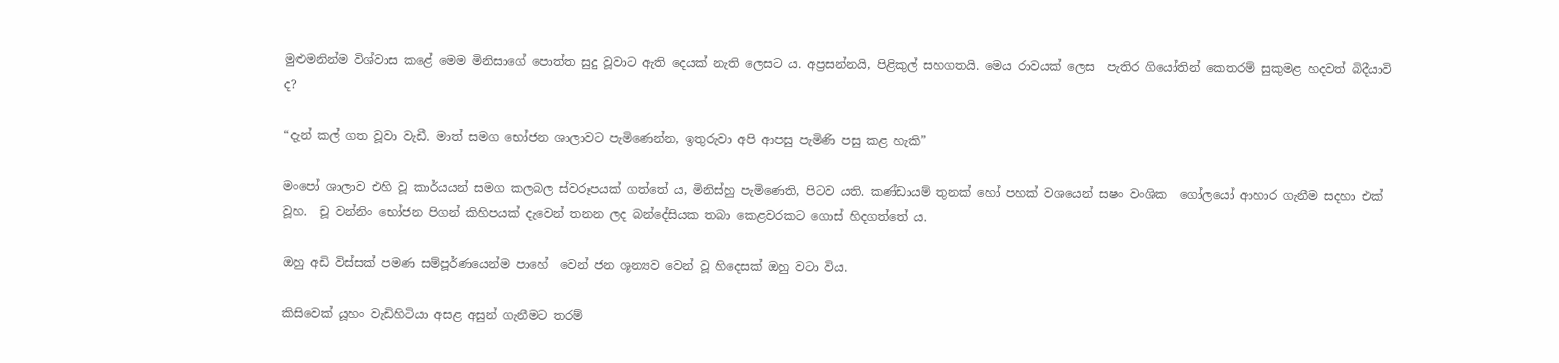මුළුමනින්ම විශ්වාස කළේ මෙම මිනිසාගේ පොත්ත සුදු වූවාට ඇති දෙයක් නැති ලෙසට ය. අප්‍රසන්නයි, පිළිකුල් සහගතයි. මෙය රාවයක් ලෙස  පැතිර ගියෝතින් කෙතරම් සුකුමළ හදවත් බිදීයාවි ද?

“දැන් කල් ගත වූවා වැඩී. මාත් සමග භෝජන ශාලාවට පැමිණෙන්න, ඉතුරුවා අපි ආපසු පැමිණි පසු කළ හැකි”

මංපෝ ශාලාව එහි වූ කාර්යයන් සමග කලබල ස්වරූපයක් ගත්තේ ය, මිනිස්හු පැමිණෙති, පිටව යති. කණ්ඩායම් තුනක් හෝ පහක් වශයෙන් සෂං වංශික  ගෝලයෝ ආහාර ගැනීම සදහා එක් වූහ.  චූ වන්නිං භෝජන පිගන් කිහිපයක් දැවෙන් තනන ලද බන්දේසියක තබා කෙළවරකට ගොස් හිදගත්තේ ය.

ඔහු අඩි විස්සක් පමණ සම්පූර්ණයෙන්ම පාහේ  වෙන් ජන ශූන්‍යව වෙන් වූ හිදෙසක් ඔහු වටා විය.

කිසිවෙක් යූහං වැඩිහිටියා අසළ අසුන් ගැනීමට තරම්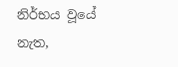නිර්භය වූයේ නැත,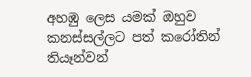අහඹු ලෙස යමක් ඔහුව කනස්සල්ලට පත් කරෝතින් තියෑන්වන්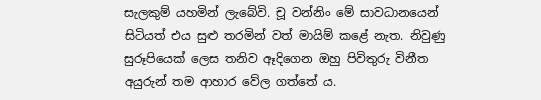සැලකුම් යහමින් ලැබේවි. චූ වන්නිං මේ සාවධානයෙන් සිටියත් එය සුළු තරමින් වත් මායිම් කළේ නැත. නිවුණු සුරූපියෙක් ලෙස තනිව ඈදිගෙන ඔහු පිවිතුරු විනීත අයුරුන් තම ආහාර වේල ගත්තේ ය.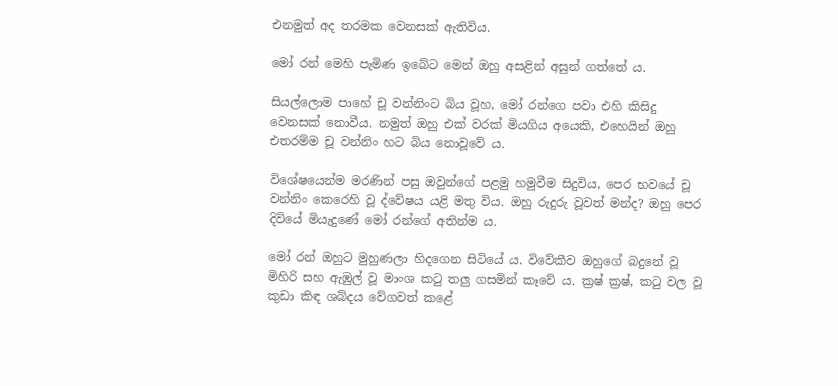එනමුත් අද තරමක වෙනසක් ඇතිවිය.

මෝ රන් මෙහි පැමිණ ඉබේට මෙන් ඔහු අසළින් අසුන් ගත්තේ ය.

සියල්ලොම පාහේ චූ වන්නිංට බිය වූහ, මෝ රන්ගෙ පවා එහි කිසිදු වෙනසක් නොවීය. නමුත් ඔහු එක් වරක් මියගිය අයෙකි, එහෙයින් ඔහු එතරම්ම චූ වන්නිං හට බිය නොවූවේ ය.

විශේෂයෙන්ම මරණින් පසු ඔවුන්ගේ පළමු හමුවීම සිදුවිය, පෙර භවයේ චූ වන්නිං කෙරෙහි වූ ද්වේෂය යළි මතු විය. ඔහු රුදුරු වූවත් මන්ද? ඔහු පෙර දිවියේ මියැදුණේ මෝ රන්ගේ අතින්ම ය.

මෝ රන් ඔහුට මුහුණලා හිදගෙන සිටියේ ය. විවේකීව ඔහුගේ බදුනේ වූ මිහිරි සහ ඇඹුල් වූ මාංශ කටු තලු ගසමින් කෑවේ ය. ක්‍රෂ් ක්‍රෂ්, කටු වල වූ කුඩා කිඳ ශබ්දය වේගවත් කළේ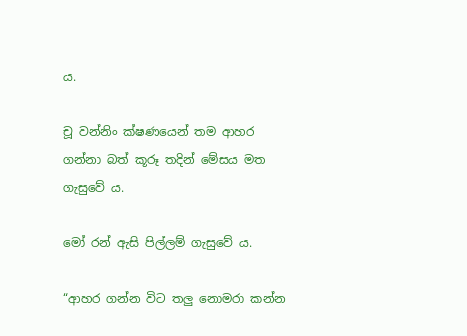ය.

චූ වන්නිං ක්ෂණයෙන් තම ආහර ගන්නා බත් කූරූ තදින් මේසය මත ගැසුවේ ය.

මෝ රන් ඇසි පිල්ලම් ගැසුවේ ය.

“ආහර ගන්න විට තලු නොමරා කන්න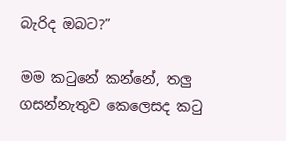බැරිද ඔබට?”

මම කටුනේ කන්නේ, තලු ගසන්නැතුව කෙලෙසද කටු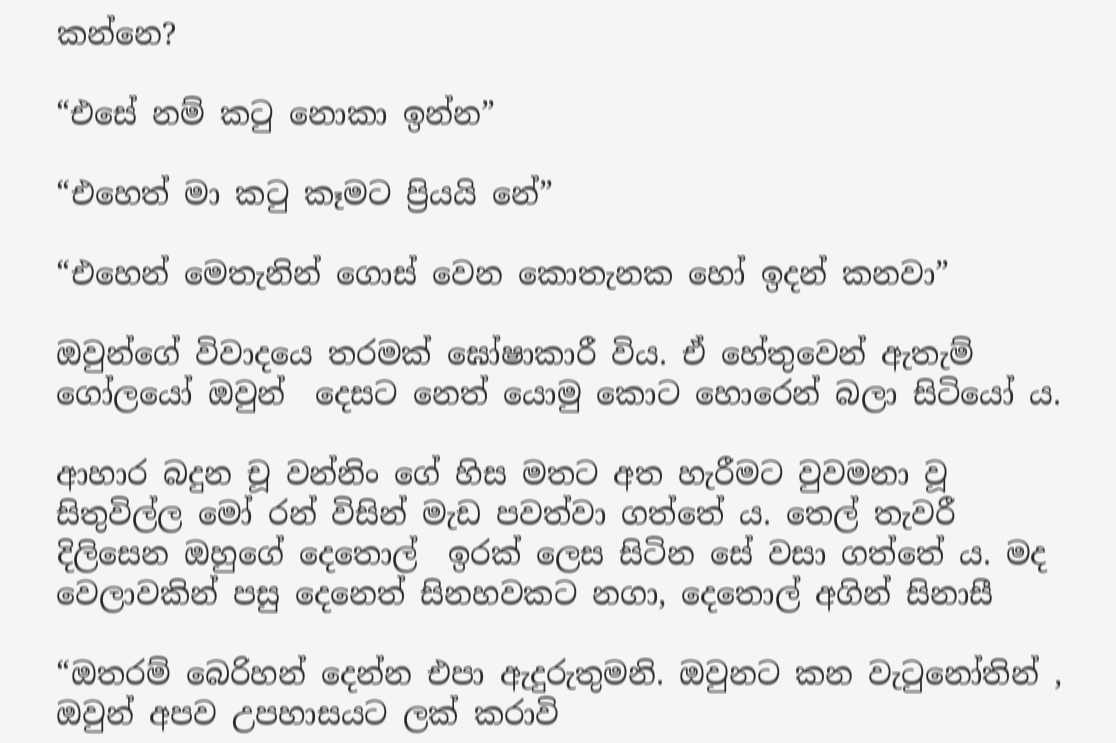කන්නෙ?

“එසේ නම් කටු නොකා ඉන්න”

“එහෙත් මා කටු කෑමට ප්‍රියයි නේ”

“එහෙන් මෙතැනින් ගොස් වෙන කොතැනක හෝ ඉදන් කනවා”

ඔවුන්ගේ විවාදයෙ තරමක් ඝෝෂාකාරී විය. ඒ හේතුවෙන් ඇතැම් ගෝලයෝ ඔවුන්  දෙසට නෙත් යොමු කොට හොරෙන් බලා සිටියෝ ය.

ආහාර බදුන චූ වන්නිං ගේ හිස මතට අත හැරීමට වුවමනා වූ සිතුවිල්ල මෝ රන් විසින් මැඩ පවත්වා ගත්තේ ය. තෙල් තැවරී දිලිසෙන ඔහුගේ දෙතොල්  ඉරක් ලෙස සිටින සේ වසා ගත්තේ ය. මද වෙලාවකින් පසු දෙනෙත් සිනහවකට නගා, දෙතොල් අගින් සිනාසී

“ඔතරම් බෙරිහන් දෙන්න එපා ඇදුරුතුමනි. ඔවුනට කන වැටුනෝතින් , ඔවුන් අපව උපහාසයට ලක් කරාවි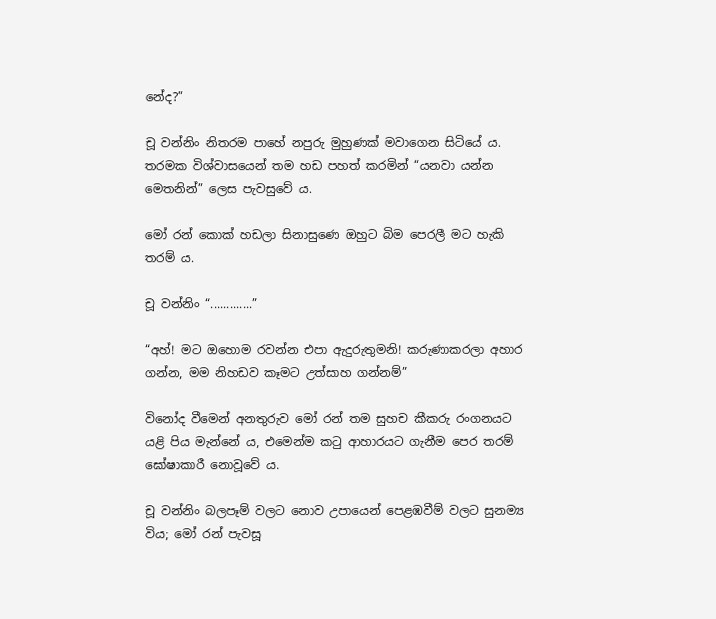නේද?”

චූ වන්නිං නිතරම පාහේ නපුරු මුහුණක් මවාගෙන සිටියේ ය. තරමක විශ්වාසයෙන් තම හඩ පහත් කරමින් “යනවා යන්න මෙතනින්” ලෙස පැවසුවේ ය.

මෝ රන් කොක් හඩලා සිනාසුණෙ ඔහුට බිම පෙරලී මට හැකි තරම් ය.

චූ වන්නිං “.............”

“අහ්! මට ඔහොම රවන්න එපා ඇදුරුතුමනි! කරුණාකරලා අහාර ගන්න, මම නිහඩව කෑමට උත්සාහ ගන්නම්”

විනෝද වීමෙන් අනතුරුව මෝ රන් තම සුහච කීකරු රංගනයට යළි පිය මැන්නේ ය, එමෙන්ම කටු ආහාරයට ගැනීම පෙර තරම් ඝෝෂාකාරී නොවූවේ ය.

චූ වන්නිං බලපෑම් වලට නොව උපායෙන් පෙළඹවීම් වලට සුනම්‍ය විය; මෝ රන් පැවසූ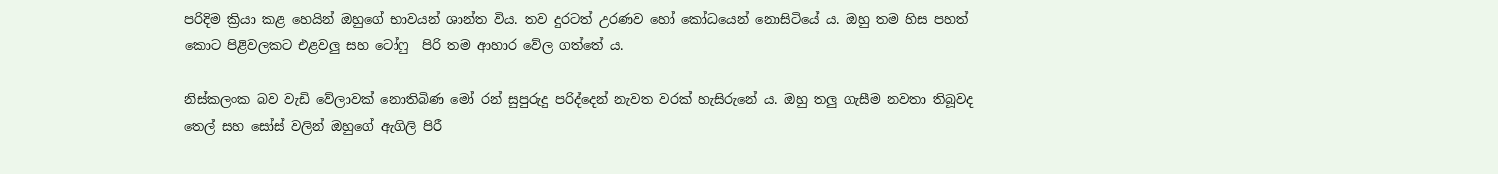පරිදිම ක්‍රියා කළ හෙයින් ඔහුගේ භාවයන් ශාන්ත විය. තව දුරටත් උරණව හෝ කෝධයෙන් නොසිටියේ ය. ඔහු තම හිස පහත් කොට පිළිවලකට එළවලු සහ ටෝෆු  පිරි තම ආහාර වේල ගත්තේ ය.

නිස්කලංක බව වැඩි වේලාවක් නොතිබිණ මෝ රන් සුපුරුදු පරිද්දෙන් නැවත වරක් හැසිරුනේ ය. ඔහු තලු ගැසීම නවතා තිබූවද තෙල් සහ සෝස් වලින් ඔහුගේ ඇගිලි පිරී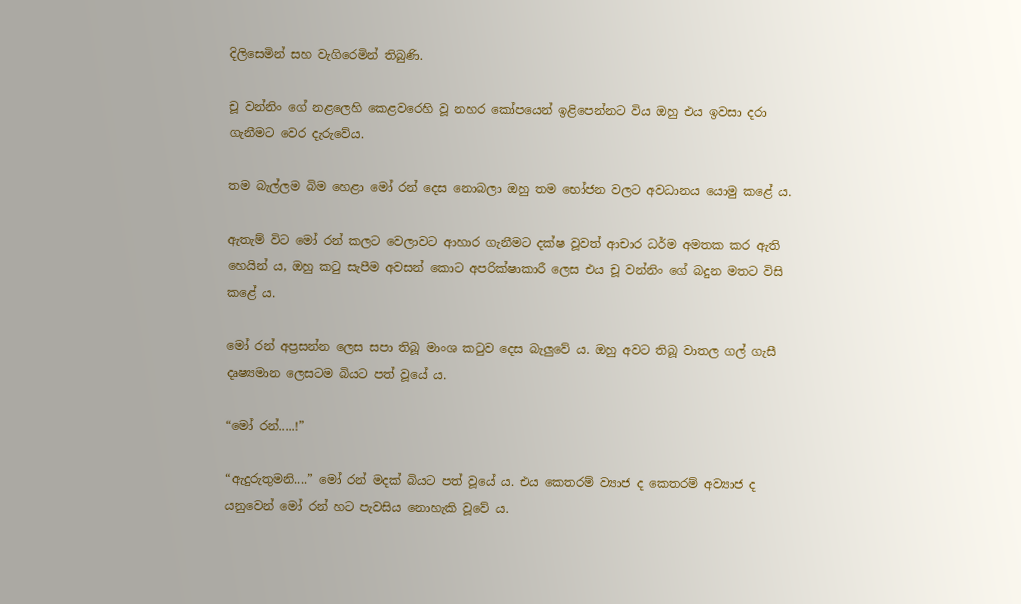දිලිසෙමින් සහ වැගිරෙමින් තිබුණි.

චූ වන්නිං ගේ නළලෙහි කෙළවරෙහි වූ නහර කෝපයෙන් ඉළිපෙන්නට විය ඔහු එය ඉවසා දරා ගැනීමට වෙර දැරුවේය.

තම බැල්ලම බිම හෙළා මෝ රන් දෙස නොබලා ඔහු තම භෝජන වලට අවධානය යොමු කළේ ය.

ඇතැම් විට මෝ රන් කලට වෙලාවට ආහාර ගැනීමට දක්ෂ වූවත් ආචාර ධර්ම අමතක කර ඇති හෙයින් ය, ඔහු කටු සැපීම අවසන් කොට අපරික්ෂාකාරී ලෙස එය චූ වන්නිං ගේ බදුන මතට විසි කළේ ය.

මෝ රන් අප්‍රසන්න ලෙස සපා තිබූ මාංශ කටුව දෙස බැලුවේ ය. ඔහු අවට තිබූ වාතල ගල් ගැසී දෘෂ්‍යමාන ලෙසටම බියට පත් වූයේ ය.

“මෝ රන්.....!”

“ඇදුරුතුමනි....” මෝ රන් මදක් බියට පත් වූයේ ය. එය කෙතරම් ව්‍යාජ ද කෙතරම් අව්‍යාජ ද යනුවෙන් මෝ රන් හට පැවසිය නොහැකි වූවේ ය.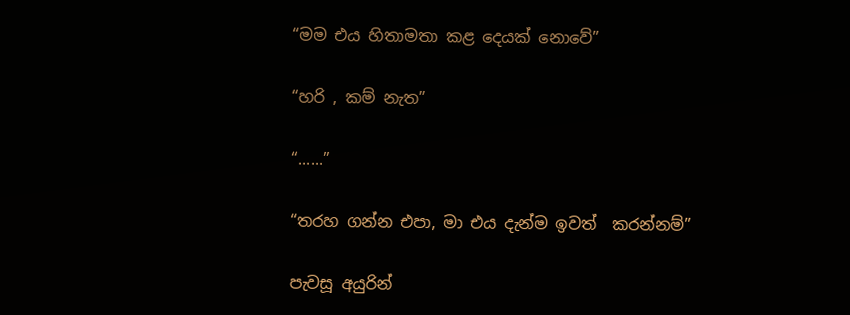“මම එය හිතාමතා කළ දෙයක් නොවේ”

“හරි , කම් නැත”

“......”

“තරහ ගන්න එපා, මා එය දැන්ම ඉවත්  කරන්නම්”

පැවසූ අයුරින්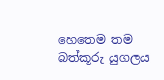හෙතෙම තම බත්කූරු යුගලය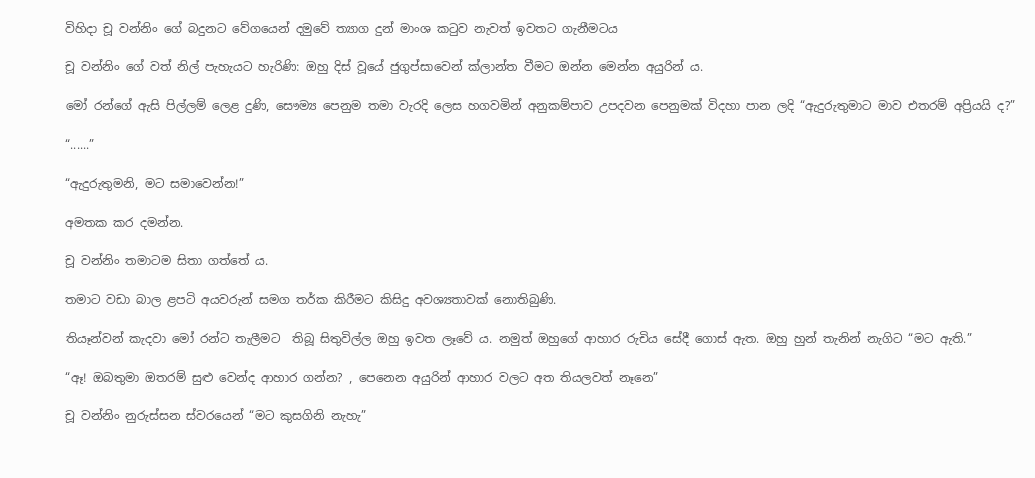විහිදා චූ වන්නිං ගේ බදුනට වේගයෙන් දමුවේ ත්‍යාග දුන් මාංශ කටුව නැවත් ඉවතට ගැනීමටය

චූ වන්නිං ගේ වත් නිල් පැහැයට හැරිණි: ඔහු දිස් වූයේ ජුගුප්සාවෙන් ක්ලාන්ත වීමට ඔන්න මෙන්න අයුරින් ය.

මෝ රන්ගේ ඇසි පිල්ලම් ලෙළ දුණි, සෞම්‍ය පෙනුම තමා වැරදි ලෙස හගවමින් අනුකම්පාව උපදවන පෙනුමක් විදහා පාන ලදි “ඇදුරුතුමාට මාව එතරම් අප්‍රියයි ද?”

“......”

“ඇදුරුතුමනි, මට සමාවෙන්න!”

අමතක කර දමන්න.

චූ වන්නිං තමාටම සිතා ගත්තේ ය.

තමාට වඩා බාල ළපටි අයවරුන් සමග තර්ක කිරීමට කිසිදු අවශ්‍යතාවක් නොතිබුණි.

තියෑන්වන් කැදවා මෝ රන්ට තැලීමට  තිබූ සිතුවිල්ල ඔහු ඉවත ලෑවේ ය. නමුත් ඔහුගේ ආහාර රුචිය සේදී ගොස් ඇත. ඔහු හුන් තැනින් නැගිට “මට ඇති.”

“ඈ! ඔබතුමා ඔතරම් සුළු වෙන්ද ආහාර ගන්න? , පෙනෙන අයුරින් ආහාර වලට අත තියලවත් නෑනෙ”

චූ වන්නිං නුරුස්සන ස්වරයෙන් “මට කුසගිනි නැහැ”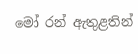මෝ රන් ඇතුළතින්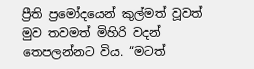ප්‍රීති ප්‍රමෝදයෙන් කුල්මත් වූවත් මුව තවමත් මිහිරි වදන් තෙපලන්නට විය. “මටත්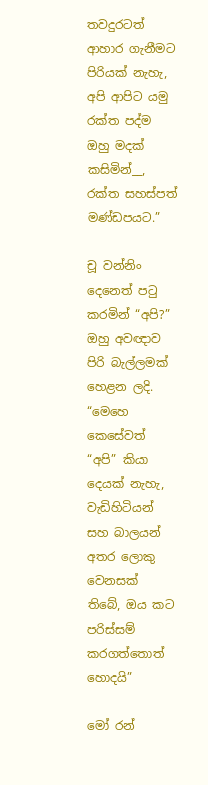තවදුරටත් ආහාර ගැනීමට පිරියක් නැහැ, අපි ආපිට යමු රක්ත පද්ම ඔහු මදක් කසිමින්__, රක්ත සහස්පත් මණ්ඩපයට.”

චූ වන්නිං දෙනෙත් පටු කරමින් “අපි?” ඔහු අවඥාව පිරි බැල්ලමක් හෙළන ලදි. “මෙහෙ කෙසේවත් “අපි” කියා දෙයක් නැහැ, වැඩිහිටියන් සහ බාලයන් අතර ලොකු වෙනසක් තිබේ, ඔය කට පරිස්සම් කරගත්තොත් හොදයි”

මෝ රන්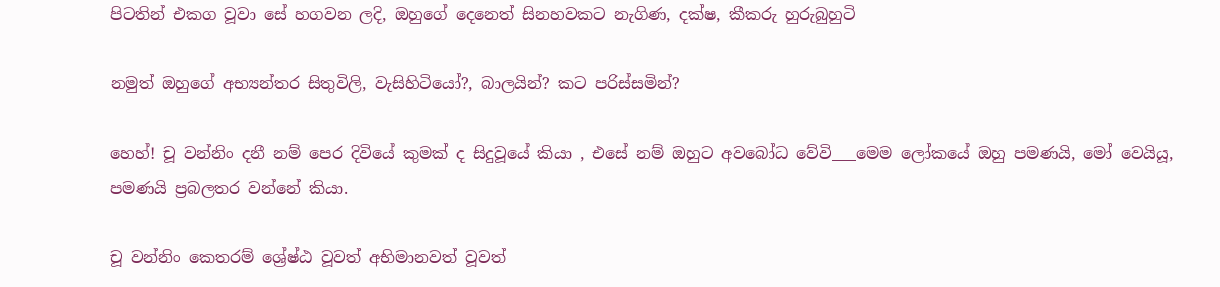පිටතින් එකග වූවා සේ හගවන ලදි, ඔහුගේ දෙනෙත් සිනහවකට නැගිණ, දක්ෂ, කීකරු හුරුබුහුටි

නමුත් ඔහුගේ අභ්‍යන්තර සිතුවිලි, වැසිහිටියෝ?, බාලයින්? කට පරිස්සමින්?

හෙහ්! චූ වන්නිං දනී නම් පෙර දිවියේ කුමක් ද සිදුවූයේ කියා , එසේ නම් ඔහුට අවබෝධ වේවි___මෙම ලෝකයේ ඔහු පමණයි, මෝ වෙයියූ, පමණයි ප්‍රබලතර වන්නේ කියා.

චූ වන්නිං කෙතරම් ශ්‍රේෂ්‍ඨ වූවත් අභිමානවත් වූවත්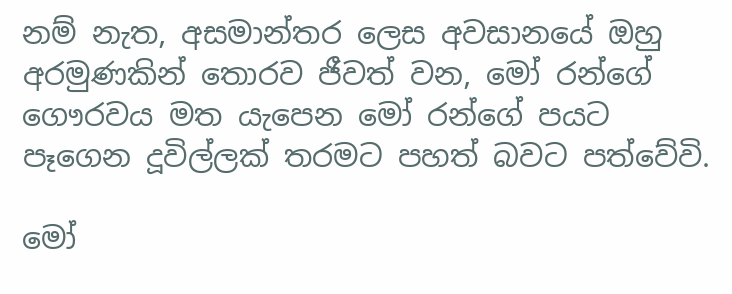නම් නැත, අසමාන්තර ලෙස අවසානයේ ඔහු අරමුණකින් තොරව ජීවත් වන, මෝ රන්ගේ ගෞරවය මත යැපෙන මෝ රන්ගේ පයට පෑගෙන දූවිල්ලක් තරමට පහත් බවට පත්වේවි.

මෝ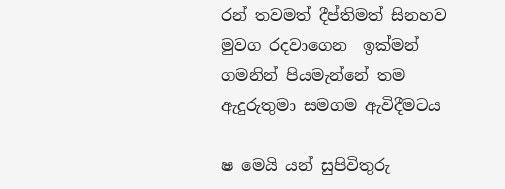රන් තවමත් දීප්තිමත් සිනහව මුවග රදවාගෙන  ඉක්මන් ගමනින් පියමැන්නේ තම ඇදුරුතුමා සමගම ඇවිදීමටය

ෂ මෙයි යන් සුපිවිතුරු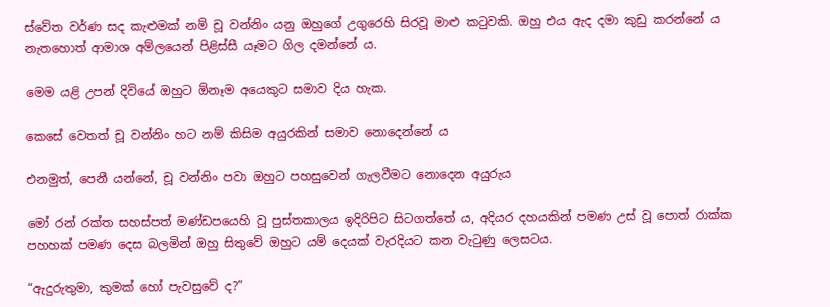ස්වේත වර්ණ සද කැළුමක් නම් චූ වන්නිං යනු ඔහුගේ උගුරෙහි සිරවූ මාළු කටුවකි. ඔහු එය ඇද දමා කුඩු කරන්නේ ය නැතහොත් ආමාශ අම්ලයෙන් පිළිස්සී යෑමට ගිල දමන්නේ ය.

මෙම යළි උපන් දිවියේ ඔහුට ඕනෑම අයෙකුට සමාව දිය හැක.

කෙසේ වෙතත් චූ වන්නිං හට නම් කිසිම අයුරකින් සමාව නොදෙන්නේ ය

එනමුත්, පෙනී යන්නේ, චූ වන්නිං පවා ඔහුට පහසුවෙන් ගැලවීමට නොදෙන අයුරුය

මෝ රන් රක්ත සහස්පත් මණ්ඩපයෙහි වූ පුස්තකාලය ඉදිරිපිට සිටගත්තේ ය, අදියර දහයකින් පමණ උස් වූ පොත් රාක්ක පහහක් පමණ දෙස බලමින් ඔහු සිතුවේ ඔහුට යම් දෙයක් වැරදියට කන වැටුණු ලෙසටය.

“ඇදුරුතුමා, කුමක් හෝ පැවසුවේ ද?”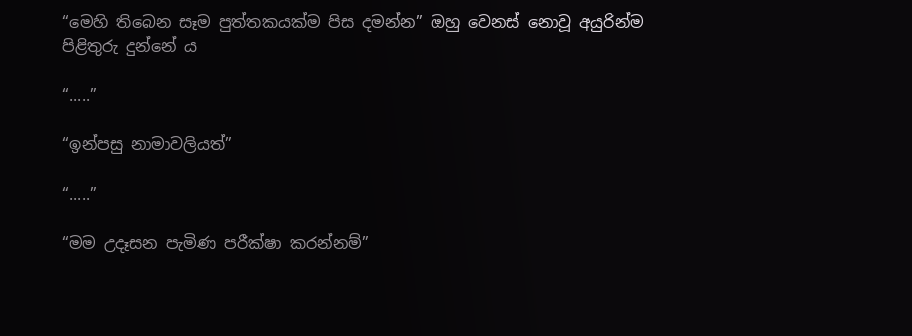“මෙහි තිබෙන සෑම පුත්තකයක්ම පිස දමන්න” ඔහු වෙනස් නොවූ අයුරින්ම පිළිතුරු දුන්නේ ය

“.....”

“ඉන්පසු නාමාවලියත්”

“.....”

“මම උදෑසන පැමිණ පරීක්ෂා කරන්නම්”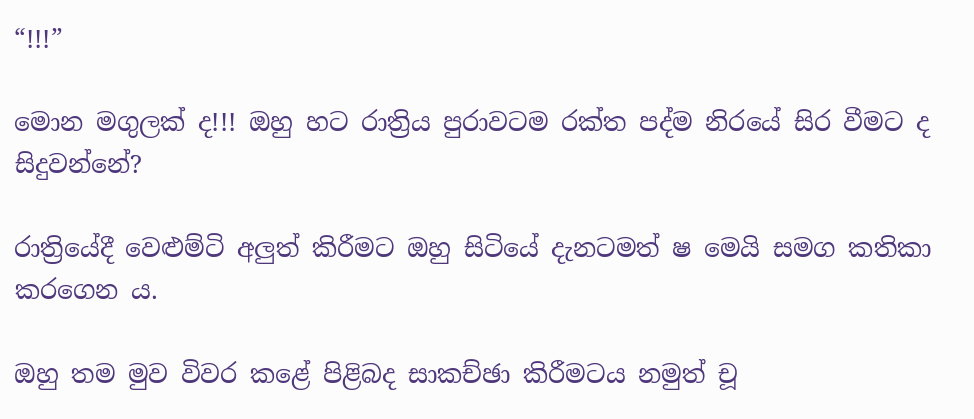“!!!”

මොන මගුලක් ද!!! ඔහු හට රාත්‍රිය පුරාවටම රක්ත පද්ම නිරයේ සිර වීමට ද සිදුවන්නේ?

රාත්‍රියේදී වෙළුම්ටි අලුත් කිරීමට ඔහු සිටියේ දැනටමත් ෂ මෙයි සමග කතිකා කරගෙන ය.

ඔහු තම මුව විවර කළේ පිළිබද සාකච්ඡා කිරීමටය නමුත් චූ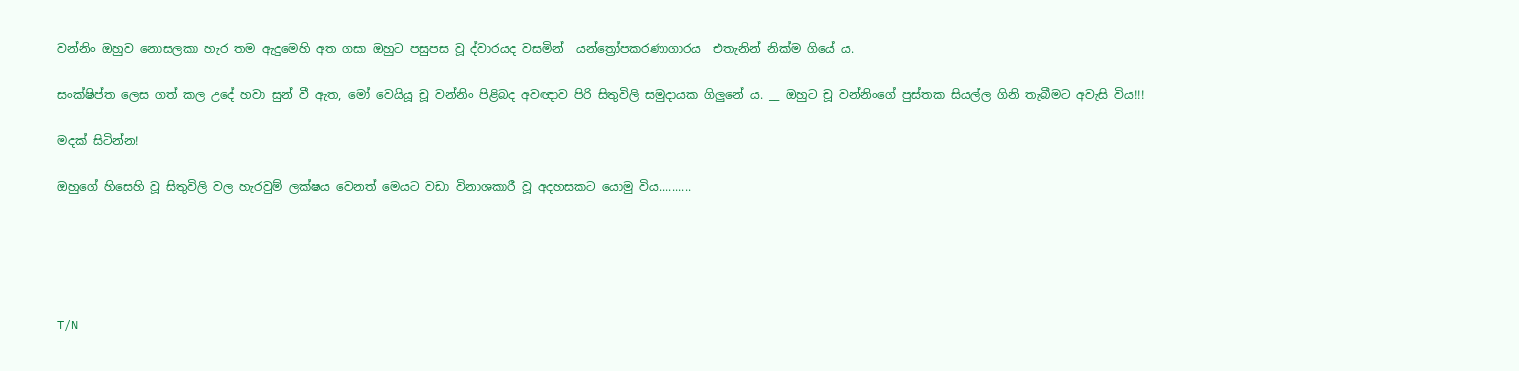වන්නිං ඔහුව නොසලකා හැර තම ඇදුමෙහි අත ගසා ඔහුට පසුපස වූ ද්වාරයද වසමින්  යන්ත්‍රෝපකරණාගාරය  එතැනින් නික්ම ගියේ ය.

සංක්ෂිප්ත ලෙස ගත් කල උදේ හවා සුන් වී ඇත, මෝ වෙයියූ චූ වන්නිං පිළිබද අවඥාව පිරි සිතුවිලි සමුදායක ගිලුනේ ය. __ ඔහුට චූ වන්නිංගේ පුස්තක සියල්ල ගිනි තැබීමට අවැසි විය!!!

මදක් සිටින්න!

ඔහුගේ හිසෙහි වූ සිතුවිලි වල හැරවුම් ලක්ෂය වෙනත් මෙයට වඩා විනාශකාරී වූ අදහසකට යොමු විය..........





T/N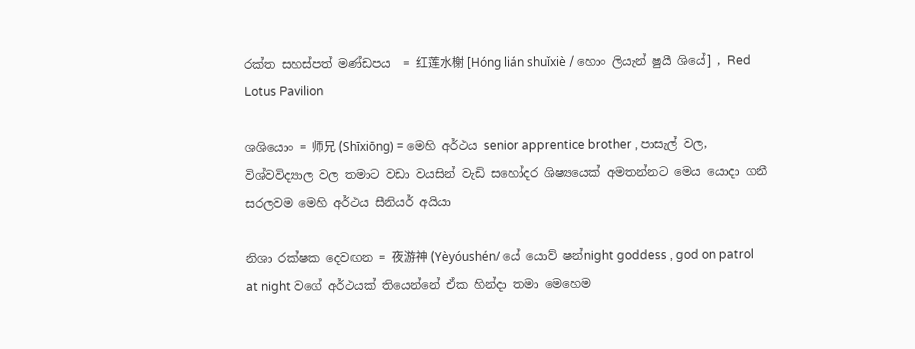රක්ත සහස්පත් මණ්ඩපය  = 红莲水榭 [Hóng lián shuǐxiè / හොං ලියැන් ෂුයී ශියේ] , Red Lotus Pavilion

ශශියොං = 师兄 (Shīxiōng) = මෙහි අර්ථය senior apprentice brother , පාසැල් වල, විශ්වවිද්‍යාල වල තමාට වඩා වයසින් වැඩි සහෝදර ශිෂ්‍යයෙක් අමතන්නට මෙය යොදා ගනී සරලවම මෙහි අර්ථය සීනියර් අයියා

නිශා රක්ෂක දෙවඟන = 夜游神 (Yèyóushén/ යේ යොව් ෂන්night goddess , god on patrol at night වගේ අර්ථයක් තියෙන්නේ ඒක හින්දා තමා මෙහෙම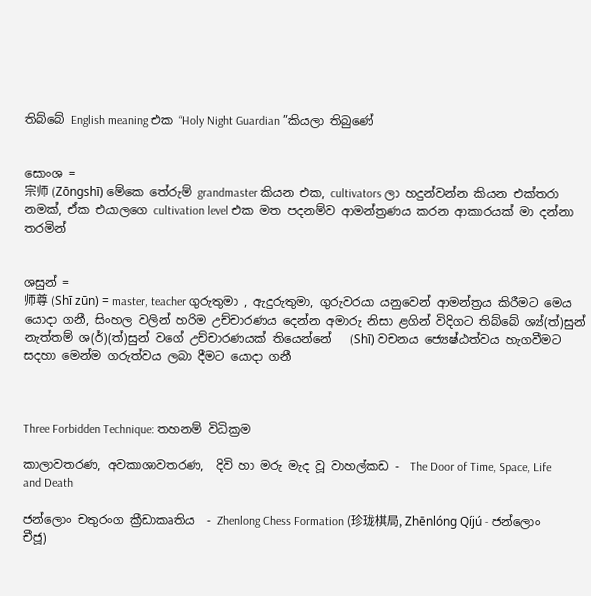තිබ්බේ English meaning එක “Holy Night Guardian ”කියලා තිබුණේ


සොංශ =
宗师 (Zōngshī) මේකෙ තේරුම් grandmaster කියන එක, cultivators ලා හදුන්වන්න කියන එක්තරා නමක්, ඒක එයාලගෙ cultivation level එක මත පදනම්ව ආමන්ත්‍රණය කරන ආකාරයක් මා දන්නා තරමින්


ශසුන් =
师尊 (Shī zūn) = master, teacher ගුරුතුමා , ඇදුරුතුමා, ගුරුවරයා යනුවෙන් ආමන්ත්‍රය කිරීමට මෙය යොදා ගනී, සිංහල වලින් හරිම උච්චාරණය දෙන්න අමාරු නිසා ළගින් විදිගට තිබ්බේ ශ්‍ය්(ත්)සුන් නැත්තම් ශ(ර්)(ත්)සුන් වගේ උච්චාරණයක් තියෙන්නේ   (Shī) වචනය ජ්‍යෙෂ්ඨත්වය හැගවීමට සදහා මෙන්ම ගරුත්වය ලබා දීමට යොදා ගනී



Three Forbidden Technique: තහනම් විධික්‍රම

කාලාවතරණ, අවකාශාවතරණ,  දිවි හා මරු මැද වූ වාහල්කඩ -  The Door of Time, Space, Life and Death

ජන්ලොං චතුරංග ක්‍රීඩාකෘතිය  - Zhenlong Chess Formation (珍珑棋局, Zhēnlóng Qíjú - ජන්ලොං චීජූ)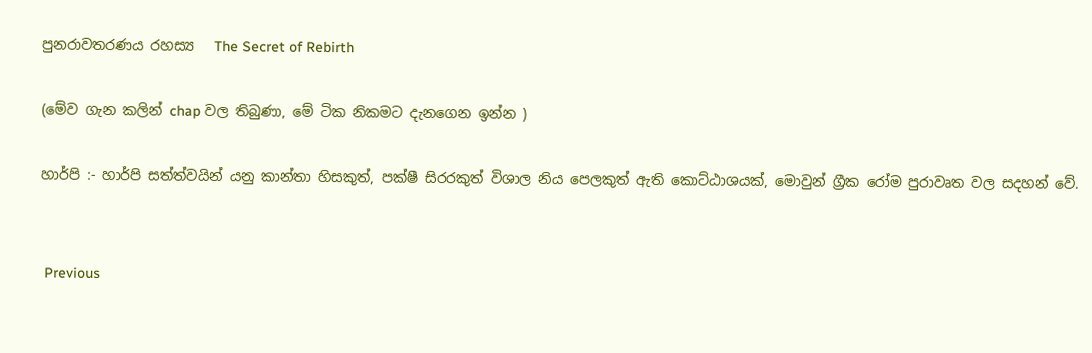පුනරාවතරණය රහස්‍ය   The Secret of Rebirth

(මේව ගැන කලින් chap වල තිබුණා, මේ ටික නිකමට දැනගෙන ඉන්න )

හාර්පි :- හාර්පි සත්ත්වයින් යනු කාන්තා හිසකුත්, පක්ෂී සිරරකුත් විශාල නිය පෙලකුත් ඇති කොට්ඨාශයක්, මොවුන් ග්‍රීක රෝම පුරාවෘත වල සදහන් වේ.


 Previous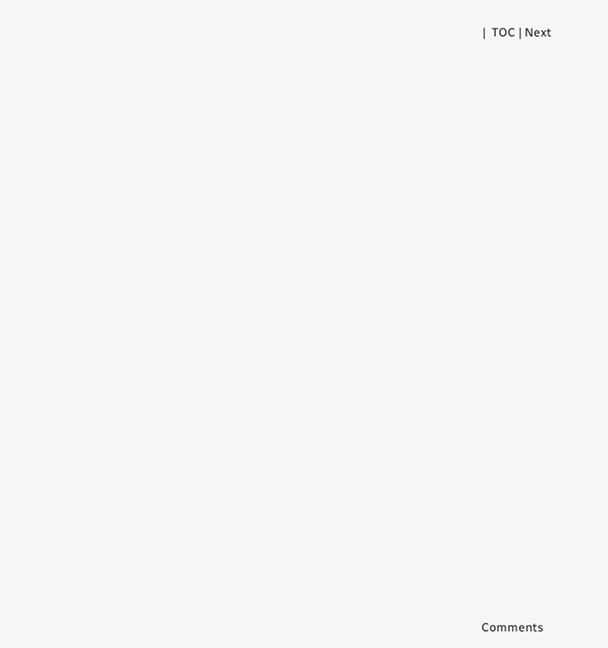|  TOC | Next























Comments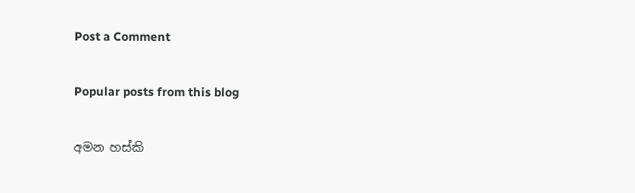Post a Comment

Popular posts from this blog

අමන හස්කි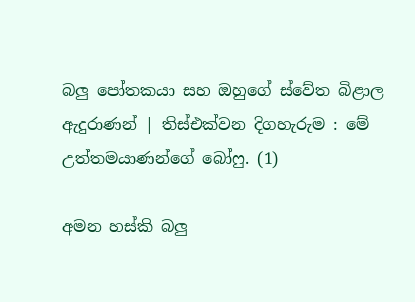බලු පෝතකයා සහ ඔහුගේ ස්වේත බිළාල ඇදුරාණන් | තිස්එක්වන දිගහැරුම : මේ උත්තමයාණන්ගේ බෝෆු. (1)

අමන හස්කි බලු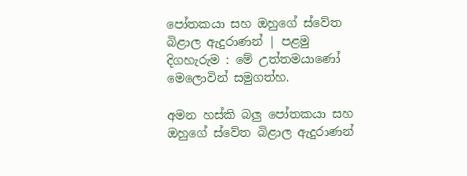පෝතකයා සහ ඔහුගේ ස්වේත බිළාල ඇදුරාණන් | පළමු දිගහැරුම : මේ උත්තමයාණෝ මෙලොවින් සමුගත්හ.

අමන හස්කි බලු පෝතකයා සහ ඔහුගේ ස්වේත බිළාල ඇදුරාණන්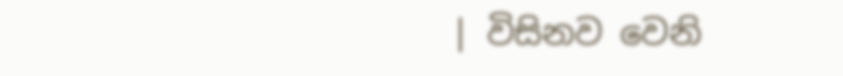| විසිනව වෙනි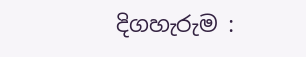දිගහැරුම :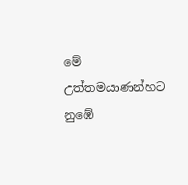මේ උත්තමයාණන්හට නුඹේ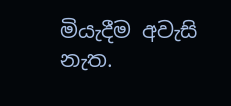මියැදීම අවැසි නැත.